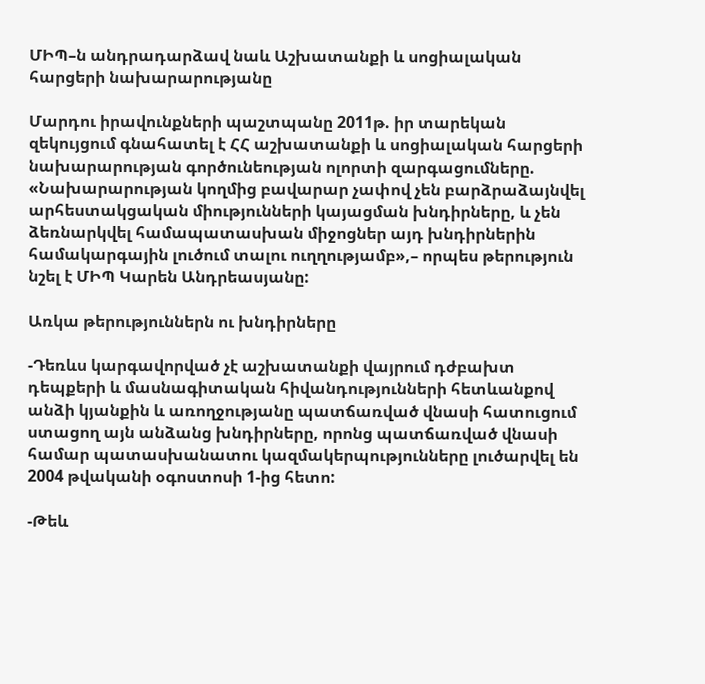ՄԻՊ–ն անդրադարձավ նաև Աշխատանքի և սոցիալական հարցերի նախարարությանը

Մարդու իրավունքների պաշտպանը 2011թ. իր տարեկան  զեկույցում գնահատել է ՀՀ աշխատանքի և սոցիալական հարցերի նախարարության գործունեության ոլորտի զարգացումները. «Նախարարության կողմից բավարար չափով չեն բարձրաձայնվել արհեստակցական միությունների կայացման խնդիրները, և չեն ձեռնարկվել համապատասխան միջոցներ այդ խնդիրներին համակարգային լուծում տալու ուղղությամբ»,– որպես թերություն նշել է ՄԻՊ Կարեն Անդրեասյանը:

Առկա թերություններն ու խնդիրները

-Դեռևս կարգավորված չէ աշխատանքի վայրում դժբախտ դեպքերի և մասնագիտական հիվանդությունների հետևանքով անձի կյանքին և առողջությանը պատճառված վնասի հատուցում ստացող այն անձանց խնդիրները, որոնց պատճառված վնասի համար պատասխանատու կազմակերպությունները լուծարվել են 2004 թվականի օգոստոսի 1-ից հետո:

-Թեև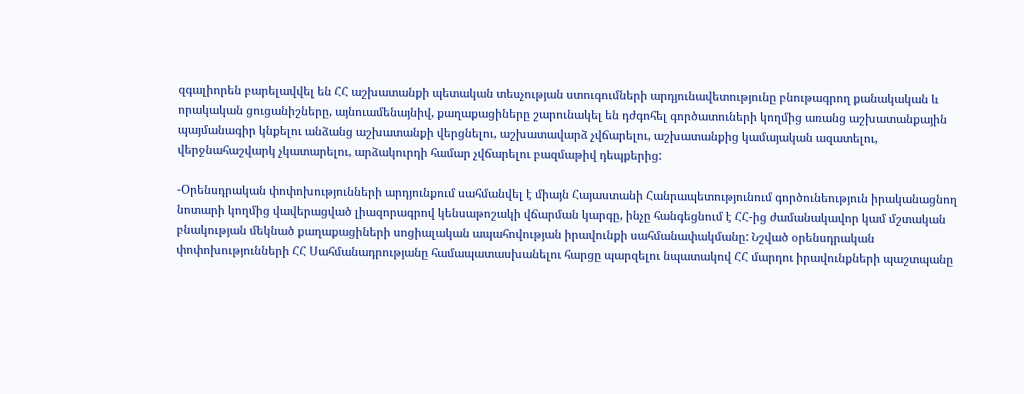զգալիորեն բարելավվել են ՀՀ աշխատանքի պետական տեսչության ստուգումների արդյունավետությունը բնութագրող քանակական և որակական ցուցանիշները, այնուամենայնիվ, քաղաքացիները շարունակել են դժգոհել գործատուների կողմից առանց աշխատանքային պայմանագիր կնքելու անձանց աշխատանքի վերցնելու, աշխատավարձ չվճարելու, աշխատանքից կամայական ազատելու, վերջնահաշվարկ չկատարելու, արձակուրդի համար չվճարելու բազմաթիվ դեպքերից:

-Օրենսդրական փոփոխությունների արդյունքում սահմանվել է միայն Հայաստանի Հանրապետությունում գործունեություն իրականացնող նոտարի կողմից վավերացված լիազորագրով կենսաթոշակի վճարման կարգը, ինչը հանգեցնում է ՀՀ-ից ժամանակավոր կամ մշտական բնակության մեկնած քաղաքացիների սոցիալական ապահովության իրավունքի սահմանափակմանը: Նշված օրենսդրական փոփոխությունների ՀՀ Սահմանադրությանը համապատասխանելու հարցը պարզելու նպատակով ՀՀ մարդու իրավունքների պաշտպանը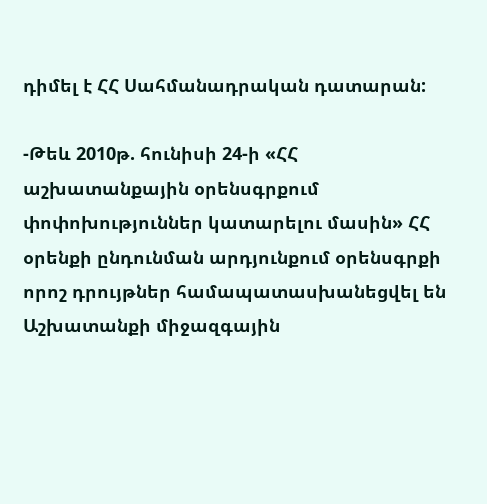դիմել է ՀՀ Սահմանադրական դատարան:

-Թեև 2010թ. հունիսի 24-ի «ՀՀ աշխատանքային օրենսգրքում փոփոխություններ կատարելու մասին» ՀՀ օրենքի ընդունման արդյունքում օրենսգրքի որոշ դրույթներ համապատասխանեցվել են Աշխատանքի միջազգային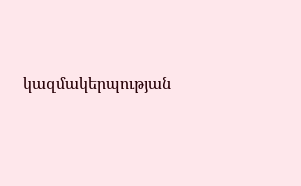կազմակերպության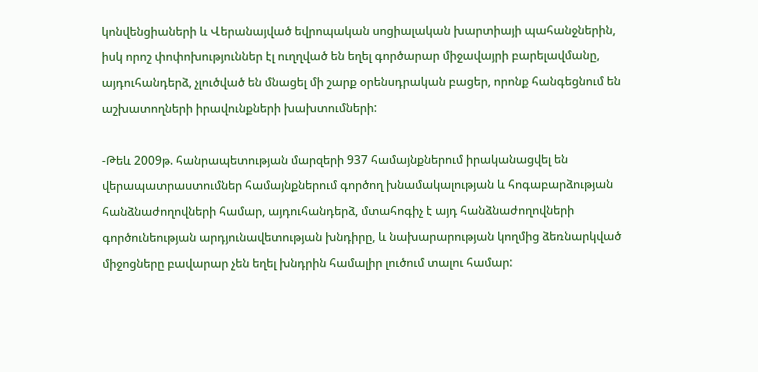կոնվենցիաների և Վերանայված եվրոպական սոցիալական խարտիայի պահանջներին, իսկ որոշ փոփոխություններ էլ ուղղված են եղել գործարար միջավայրի բարելավմանը, այդուհանդերձ, չլուծված են մնացել մի շարք օրենսդրական բացեր, որոնք հանգեցնում են աշխատողների իրավունքների խախտումների:

-Թեև 2009թ. հանրապետության մարզերի 937 համայնքներում իրականացվել են վերապատրաստումներ համայնքներում գործող խնամակալության և հոգաբարձության հանձնաժողովների համար, այդուհանդերձ, մտահոգիչ է այդ հանձնաժողովների գործունեության արդյունավետության խնդիրը, և նախարարության կողմից ձեռնարկված միջոցները բավարար չեն եղել խնդրին համալիր լուծում տալու համար: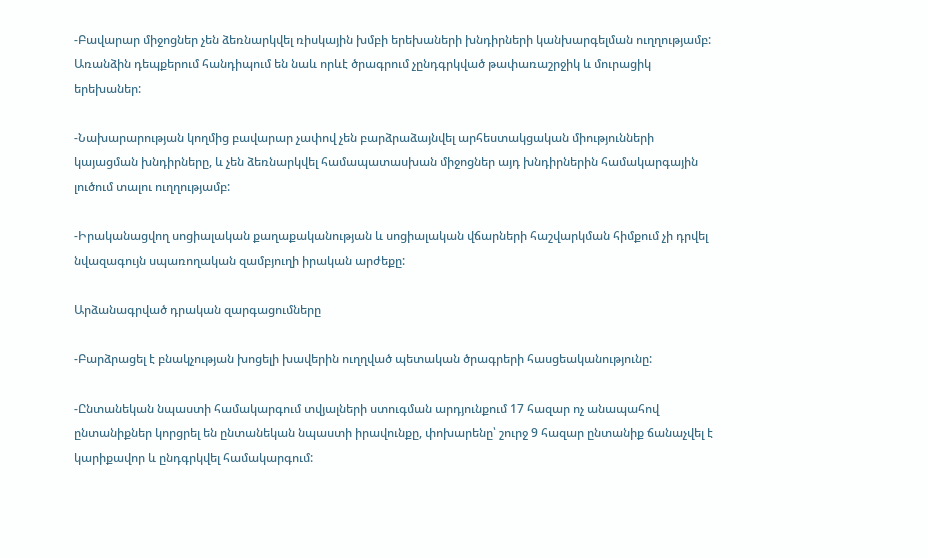-Բավարար միջոցներ չեն ձեռնարկվել ռիսկային խմբի երեխաների խնդիրների կանխարգելման ուղղությամբ: Առանձին դեպքերում հանդիպում են նաև որևէ ծրագրում չընդգրկված թափառաշրջիկ և մուրացիկ երեխաներ:

-Նախարարության կողմից բավարար չափով չեն բարձրաձայնվել արհեստակցական միությունների կայացման խնդիրները, և չեն ձեռնարկվել համապատասխան միջոցներ այդ խնդիրներին համակարգային լուծում տալու ուղղությամբ:

-Իրականացվող սոցիալական քաղաքականության և սոցիալական վճարների հաշվարկման հիմքում չի դրվել նվազագույն սպառողական զամբյուղի իրական արժեքը:

Արձանագրված դրական զարգացումները

-Բարձրացել է բնակչության խոցելի խավերին ուղղված պետական ծրագրերի հասցեականությունը:

-Ընտանեկան նպաստի համակարգում տվյալների ստուգման արդյունքում 17 հազար ոչ անապահով ընտանիքներ կորցրել են ընտանեկան նպաստի իրավունքը, փոխարենը՝ շուրջ 9 հազար ընտանիք ճանաչվել է կարիքավոր և ընդգրկվել համակարգում: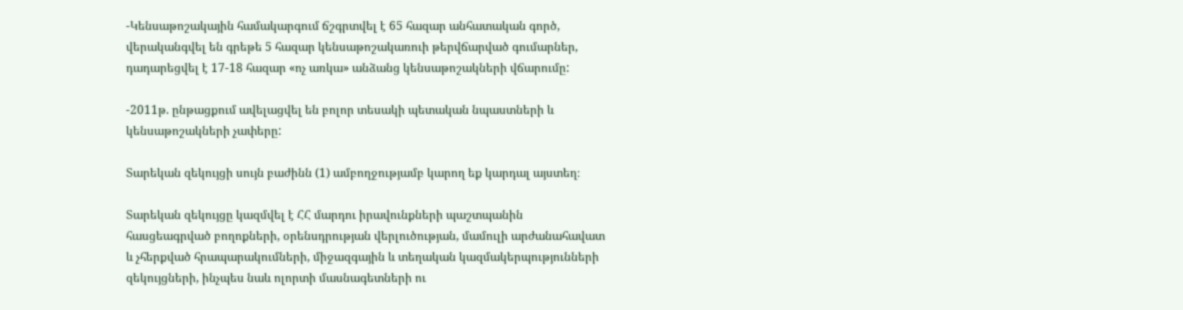-Կենսաթոշակային համակարգում ճշգրտվել է 65 հազար անհատական գործ, վերականգվել են գրեթե 5 հազար կենսաթոշակառուի թերվճարված գումարներ, դադարեցվել է 17-18 հազար «ոչ առկա» անձանց կենսաթոշակների վճարումը:

-2011թ. ընթացքում ավելացվել են բոլոր տեսակի պետական նպաստների և կենսաթոշակների չափերը:

Տարեկան զեկույցի սույն բաժինն (1) ամբողջությամբ կարող եք կարդալ այստեղ։

Տարեկան զեկույցը կազմվել է ՀՀ մարդու իրավունքների պաշտպանին հասցեագրված բողոքների, օրենսդրության վերլուծության, մամուլի արժանահավատ և չհերքված հրապարակումների, միջազգային և տեղական կազմակերպությունների զեկույցների, ինչպես նաև ոլորտի մասնագետների ու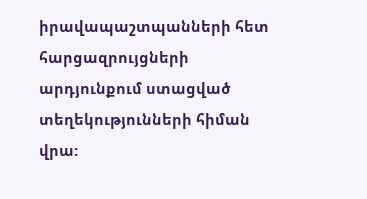իրավապաշտպանների հետ հարցազրույցների արդյունքում ստացված տեղեկությունների հիման վրա: